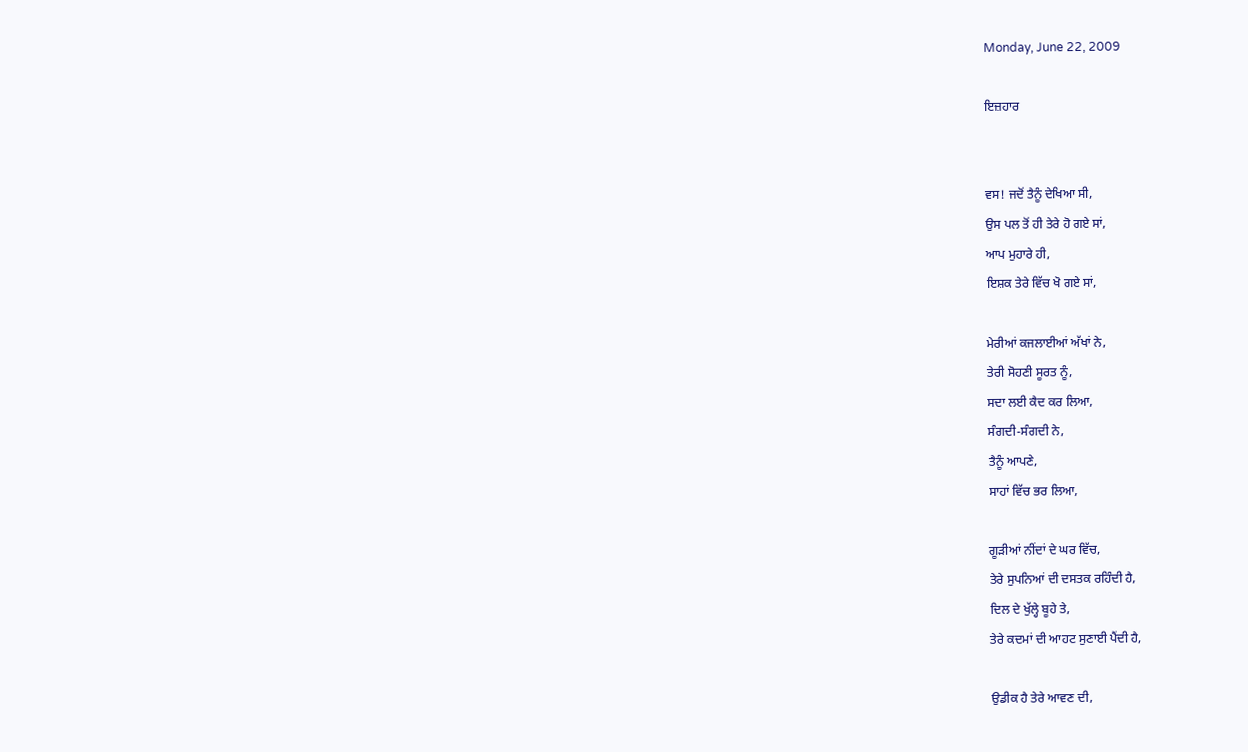Monday, June 22, 2009

ਇਜ਼ਹਾਰ


ਵਸ! ਜਦੋਂ ਤੈਨੂੰ ਦੇਖਿਆ ਸੀ,
ਉਸ ਪਲ ਤੋਂ ਹੀ ਤੇਰੇ ਹੋ ਗਏ ਸਾਂ,
ਆਪ ਮੁਹਾਰੇ ਹੀ,
ਇਸ਼ਕ ਤੇਰੇ ਵਿੱਚ ਖੋ ਗਏ ਸਾਂ,

ਮੇਰੀਆਂ ਕਜਲਾਈਆਂ ਅੱਖਾਂ ਨੇ,
ਤੇਰੀ ਸੋਹਣੀ ਸੂਰਤ ਨੂੰ,
ਸਦਾ ਲਈ ਕੈਦ ਕਰ ਲਿਆ,
ਸੰਗਦੀ-ਸੰਗਦੀ ਨੇ,
ਤੈਨੂੰ ਆਪਣੇ,
ਸਾਹਾਂ ਵਿੱਚ ਭਰ ਲਿਆ,

ਗੂੜੀਆਂ ਨੀਂਦਾਂ ਦੇ ਘਰ ਵਿੱਚ,
ਤੇਰੇ ਸੁਪਨਿਆਂ ਦੀ ਦਸਤਕ ਰਹਿੰਦੀ ਹੈ,
ਦਿਲ ਦੇ ਖੁੱਲ੍ਹੇ ਬੂਹੇ ਤੇ,
ਤੇਰੇ ਕਦਮਾਂ ਦੀ ਆਹਟ ਸੁਣਾਈ ਪੈਂਦੀ ਹੈ,

ਉਡੀਕ ਹੈ ਤੇਰੇ ਆਵਣ ਦੀ,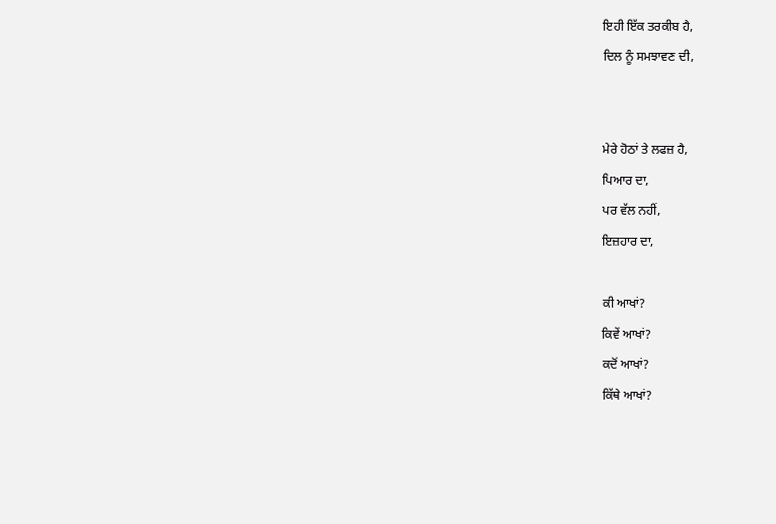ਇਹੀ ਇੱਕ ਤਰਕੀਬ ਹੈ,
ਦਿਲ ਨੂੰ ਸਮਝਾਵਣ ਦੀ,


ਮੇਰੇ ਹੋਠਾਂ ਤੇ ਲਫਜ਼ ਹੈ,
ਪਿਆਰ ਦਾ,
ਪਰ ਵੱਲ ਨਹੀਂ,
ਇਜ਼ਹਾਰ ਦਾ,

ਕੀ ਆਖਾਂ?
ਕਿਵੇਂ ਆਖਾਂ?
ਕਦੋਂ ਆਖਾਂ?
ਕਿੱਥੇ ਆਖਾਂ?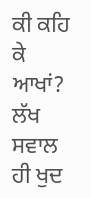ਕੀ ਕਹਿ ਕੇ ਆਖਾਂ?
ਲੱਖ ਸਵਾਲ ਹੀ ਖੁਦ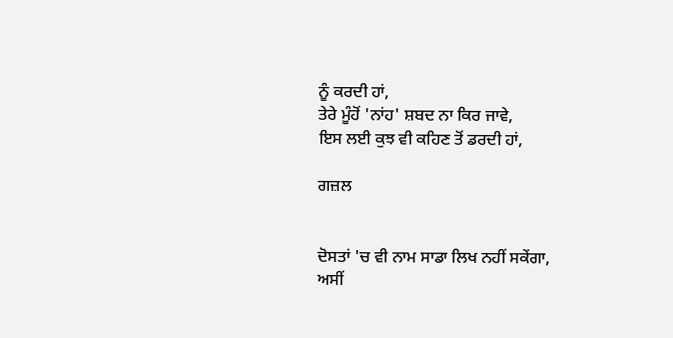ਨੂੰ ਕਰਦੀ ਹਾਂ,
ਤੇਰੇ ਮੂੰਹੋਂ 'ਨਾਂਹ' ਸ਼ਬਦ ਨਾ ਕਿਰ ਜਾਵੇ,
ਇਸ ਲਈ ਕੁਝ ਵੀ ਕਹਿਣ ਤੋਂ ਡਰਦੀ ਹਾਂ,

ਗਜ਼ਲ


ਦੋਸਤਾਂ 'ਚ ਵੀ ਨਾਮ ਸਾਡਾ ਲਿਖ ਨਹੀਂ ਸਕੇਂਗਾ,
ਅਸੀਂ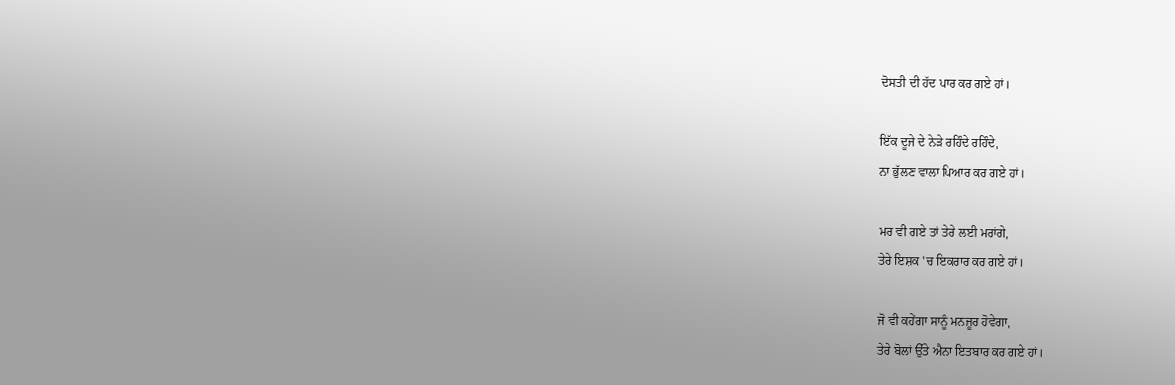ਦੋਸਤੀ ਦੀ ਹੱਦ ਪਾਰ ਕਰ ਗਏ ਹਾਂ।

ਇੱਕ ਦੂਜੇ ਦੇ ਨੇੜੇ ਰਹਿੰਦੇ ਰਹਿੰਦੇ,
ਨਾ ਭੁੱਲਣ ਵਾਲਾ ਪਿਆਰ ਕਰ ਗਏ ਹਾਂ।

ਮਰ ਵੀ ਗਏ ਤਾਂ ਤੇਰੇ ਲਈ ਮਰਾਂਗੇ,
ਤੇਰੇ ਇਸ਼ਕ 'ਚ ਇਕਰਾਰ ਕਰ ਗਏ ਹਾਂ।

ਜੋ ਵੀ ਕਹੇਂਗਾ ਸਾਨੂੰ ਮਨਜ਼ੂਰ ਹੋਵੇਗਾ,
ਤੇਰੇ ਬੋਲਾਂ ਉੱਤੇ ਐਨਾ ਇਤਬਾਰ ਕਰ ਗਏ ਹਾਂ।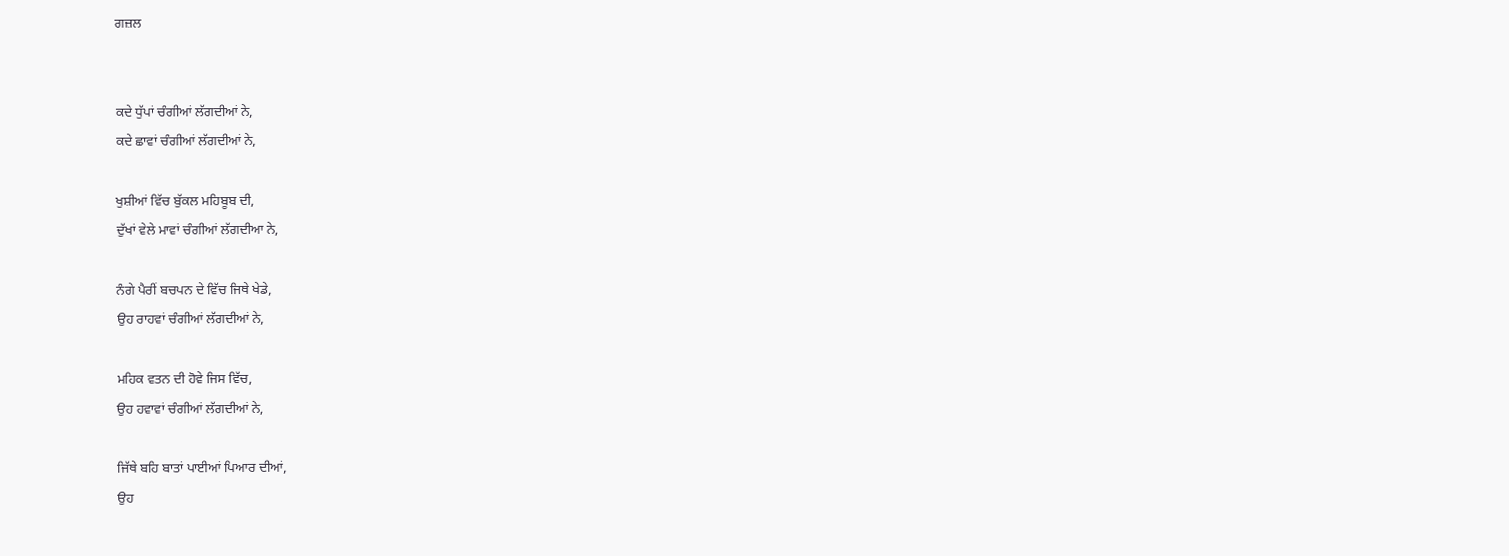ਗਜ਼ਲ


ਕਦੇ ਧੁੱਪਾਂ ਚੰਗੀਆਂ ਲੱਗਦੀਆਂ ਨੇ,
ਕਦੇ ਛਾਵਾਂ ਚੰਗੀਆਂ ਲੱਗਦੀਆਂ ਨੇ,

ਖੁਸ਼ੀਆਂ ਵਿੱਚ ਬੁੱਕਲ ਮਹਿਬੂਬ ਦੀ,
ਦੁੱਖਾਂ ਵੇਲੇ ਮਾਵਾਂ ਚੰਗੀਆਂ ਲੱਗਦੀਆ ਨੇ,

ਨੰਗੇ ਪੈਰੀਂ ਬਚਪਨ ਦੇ ਵਿੱਚ ਜਿਥੇ ਖੇਡੇ,
ਉਹ ਰਾਹਵਾਂ ਚੰਗੀਆਂ ਲੱਗਦੀਆਂ ਨੇ,

ਮਹਿਕ ਵਤਨ ਦੀ ਹੋਵੇ ਜਿਸ ਵਿੱਚ,
ਉਹ ਹਵਾਵਾਂ ਚੰਗੀਆਂ ਲੱਗਦੀਆਂ ਨੇ,

ਜਿੱਥੇ ਬਹਿ ਬਾਤਾਂ ਪਾਈਆਂ ਪਿਆਰ ਦੀਆਂ,
ਉਹ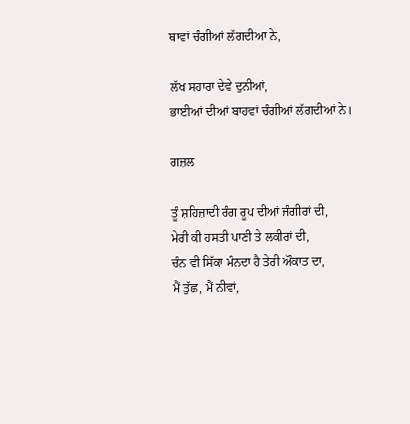ਥਾਵਾਂ ਚੰਗੀਆਂ ਲੱਗਦੀਆ ਨੇ,

ਲੱਖ ਸਹਾਰਾ ਦੇਵੇ ਦੁਨੀਆਂ,
ਭਾਈਆਂ ਦੀਆਂ ਬਾਹਵਾਂ ਚੰਗੀਆਂ ਲੱਗਦੀਆਂ ਨੇ।

ਗਜ਼ਲ

ਤੂੰ ਸ਼ਹਿਜ਼ਾਦੀ ਰੰਗ ਰੂਪ ਦੀਆਂ ਜੰਗੀਰਾਂ ਦੀ,
ਮੇਰੀ ਕੀ ਹਸਤੀ ਪਾਣੀ ਤੇ ਲਕੀਰਾਂ ਦੀ,
ਚੰਨ ਵੀ ਸਿੱਕਾ ਮੰਨਦਾ ਹੈ ਤੇਰੀ ਔਕਾਤ ਦਾ,
ਮੈਂ ਤੁੱਛ, ਮੈਂ ਨੀਵਾਂ,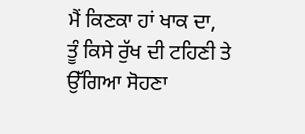ਮੈਂ ਕਿਣਕਾ ਹਾਂ ਖਾਕ ਦਾ,
ਤੂੰ ਕਿਸੇ ਰੁੱਖ ਦੀ ਟਹਿਣੀ ਤੇ ਉੱਗਿਆ ਸੋਹਣਾ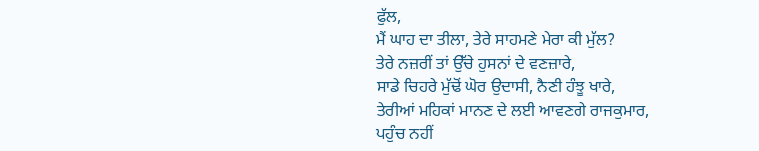ਫੁੱਲ,
ਮੈਂ ਘਾਹ ਦਾ ਤੀਲਾ, ਤੇਰੇ ਸਾਹਮਣੇ ਮੇਰਾ ਕੀ ਮੁੱਲ?
ਤੇਰੇ ਨਜ਼ਰੀਂ ਤਾਂ ਉੱਚੇ ਹੁਸਨਾਂ ਦੇ ਵਣਜ਼ਾਰੇ,
ਸਾਡੇ ਚਿਹਰੇ ਮੁੱਢੋਂ ਘੋਰ ਉਦਾਸੀ, ਨੈਣੀ ਹੰਝੂ ਖਾਰੇ,
ਤੇਰੀਆਂ ਮਹਿਕਾਂ ਮਾਨਣ ਦੇ ਲਈ ਆਵਣਗੇ ਰਾਜਕੁਮਾਰ,
ਪਹੁੰਚ ਨਹੀਂ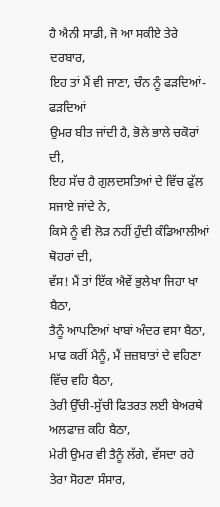ਹੈ ਐਨੀ ਸਾਡੀ, ਜੋ ਆ ਸਕੀਏ ਤੇਰੇ ਦਰਬਾਰ,
ਇਹ ਤਾਂ ਮੈਂ ਵੀ ਜਾਣਾ, ਚੰਨ ਨੂੰ ਫੜਦਿਆਂ-ਫੜਦਿਆਂ
ਉਮਰ ਬੀਤ ਜਾਂਦੀ ਹੈ, ਭੋਲੇ ਭਾਲੇ ਚਕੋਰਾਂ ਦੀ,
ਇਹ ਸੱਚ ਹੈ ਗੁਲਦਸਤਿਆਂ ਦੇ ਵਿੱਚ ਫੁੱਲ ਸਜਾਏ ਜਾਂਦੇ ਨੇ,
ਕਿਸੇ ਨੂੰ ਵੀ ਲੋੜ ਨਹੀਂ ਹੁੰਦੀ ਕੰਡਿਆਲੀਆਂ ਥੋਹਰਾਂ ਦੀ,
ਵੱਸ! ਮੈਂ ਤਾਂ ਇੱਕ ਐਵੇਂ ਭੁਲੇਖਾ ਜਿਹਾ ਖਾ ਬੈਠਾ,
ਤੈਨੂੰ ਆਪਣਿਆਂ ਖਾਬਾਂ ਅੰਦਰ ਵਸਾ ਬੈਠਾ,
ਮਾਫ ਕਰੀਂ ਮੈਨੂੰ, ਮੈਂ ਜ਼ਜ਼ਬਾਤਾਂ ਦੇ ਵਹਿਣਾ ਵਿੱਚ ਵਹਿ ਬੈਠਾ,
ਤੇਰੀ ਉੱਚੀ-ਸੁੱਚੀ ਫਿਤਰਤ ਲਈ ਬੇਅਰਥੇ ਅਲਫਾਜ਼ ਕਹਿ ਬੈਠਾ,
ਮੇਰੀ ਉਮਰ ਵੀ ਤੈਨੂੰ ਲੱਗੇ, ਵੱਸਦਾ ਰਹੇ ਤੇਰਾ ਸੋਹਣਾ ਸੰਸਾਰ,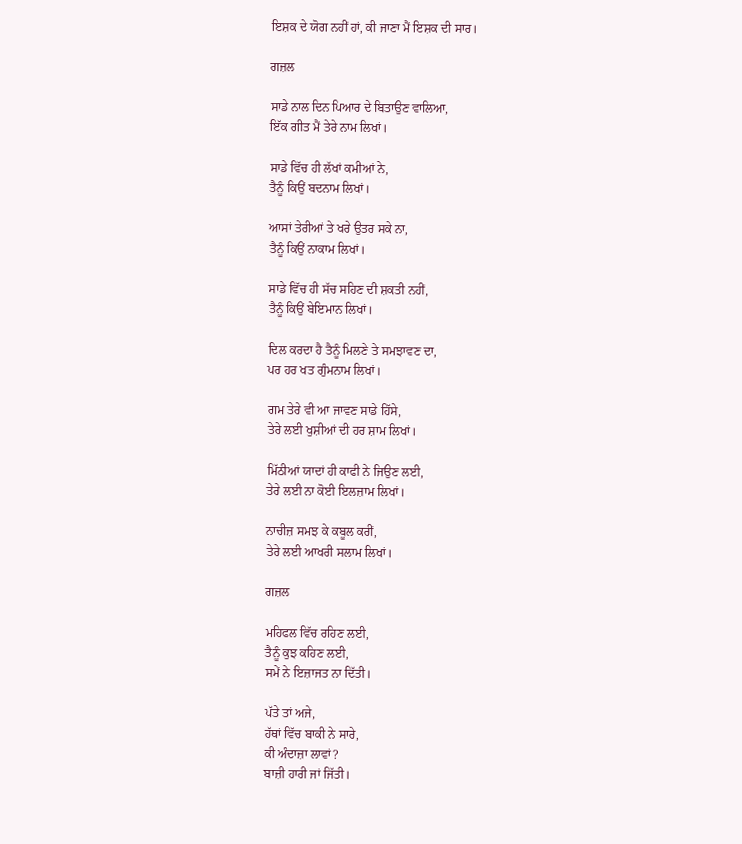ਇਸ਼ਕ ਦੇ ਯੋਗ ਨਹੀਂ ਹਾਂ, ਕੀ ਜਾਣਾ ਮੈਂ ਇਸ਼ਕ ਦੀ ਸਾਰ।

ਗਜ਼ਲ

ਸਾਡੇ ਨਾਲ ਦਿਨ ਪਿਆਰ ਦੇ ਬਿਤਾਉਣ ਵਾਲਿਆ,
ਇੱਕ ਗੀਤ ਮੈਂ ਤੇਰੇ ਨਾਮ ਲਿਖਾਂ।

ਸਾਡੇ ਵਿੱਚ ਹੀ ਲੱਖਾਂ ਕਮੀਆਂ ਨੇ,
ਤੈਨੂੰ ਕਿਉਂ ਬਦਨਾਮ ਲਿਖਾਂ।

ਆਸਾਂ ਤੇਰੀਆਂ ਤੇ ਖਰੇ ਉਤਰ ਸਕੇ ਨਾ,
ਤੈਨੂੰ ਕਿਉਂ ਨਾਕਾਮ ਲਿਖਾਂ।

ਸਾਡੇ ਵਿੱਚ ਹੀ ਸੱਚ ਸਹਿਣ ਦੀ ਸ਼ਕਤੀ ਨਹੀਂ,
ਤੈਨੂੰ ਕਿਉਂ ਬੇਇਮਾਨ ਲਿਖਾਂ।

ਦਿਲ ਕਰਦਾ ਹੈ ਤੈਨੂੰ ਮਿਲਣੇ ਤੇ ਸਮਝਾਵਣ ਦਾ,
ਪਰ ਹਰ ਖਤ ਗੁੰਮਨਾਮ ਲਿਖਾਂ।

ਗਮ ਤੇਰੇ ਵੀ ਆ ਜਾਵਣ ਸਾਡੇ ਹਿੱਸੇ,
ਤੇਰੇ ਲਈ ਖੁਸ਼ੀਆਂ ਦੀ ਹਰ ਸ਼ਾਮ ਲਿਖਾਂ।

ਮਿੱਠੀਆਂ ਯਾਦਾਂ ਹੀ ਕਾਫੀ ਨੇ ਜਿਉਣ ਲਈ,
ਤੇਰੇ ਲਈ ਨਾ ਕੋਈ ਇਲਜ਼ਾਮ ਲਿਖਾਂ।

ਨਾਚੀਜ਼ ਸਮਝ ਕੇ ਕਬੂਲ ਕਰੀਂ,
ਤੇਰੇ ਲਈ ਆਖਰੀ ਸਲਾਮ ਲਿਖਾਂ।

ਗਜ਼ਲ

ਮਹਿਫਲ ਵਿੱਚ ਰਹਿਣ ਲਈ,
ਤੈਨੂੰ ਕੁਝ ਕਹਿਣ ਲਈ,
ਸਮੇਂ ਨੇ ਇਜ਼ਾਜਤ ਨਾ ਦਿੱਤੀ।

ਪੱਤੇ ਤਾਂ ਅਜੇ,
ਹੱਥਾਂ ਵਿੱਚ ਬਾਕੀ ਨੇ ਸਾਰੇ,
ਕੀ ਅੰਦਾਜ਼ਾ ਲਾਵਾਂ?
ਬਾਜ਼ੀ ਹਾਰੀ ਜਾਂ ਜਿੱਤੀ।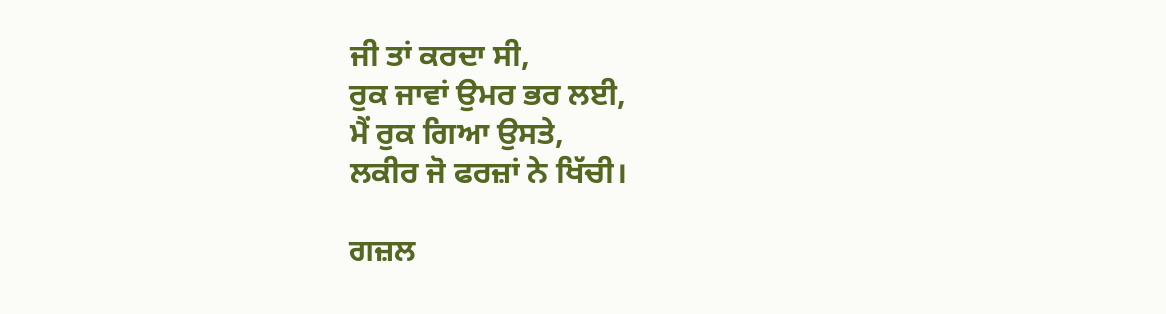ਜੀ ਤਾਂ ਕਰਦਾ ਸੀ,
ਰੁਕ ਜਾਵਾਂ ਉਮਰ ਭਰ ਲਈ,
ਮੈਂ ਰੁਕ ਗਿਆ ਉਸਤੇ,
ਲਕੀਰ ਜੋ ਫਰਜ਼ਾਂ ਨੇ ਖਿੱਚੀ।

ਗਜ਼ਲ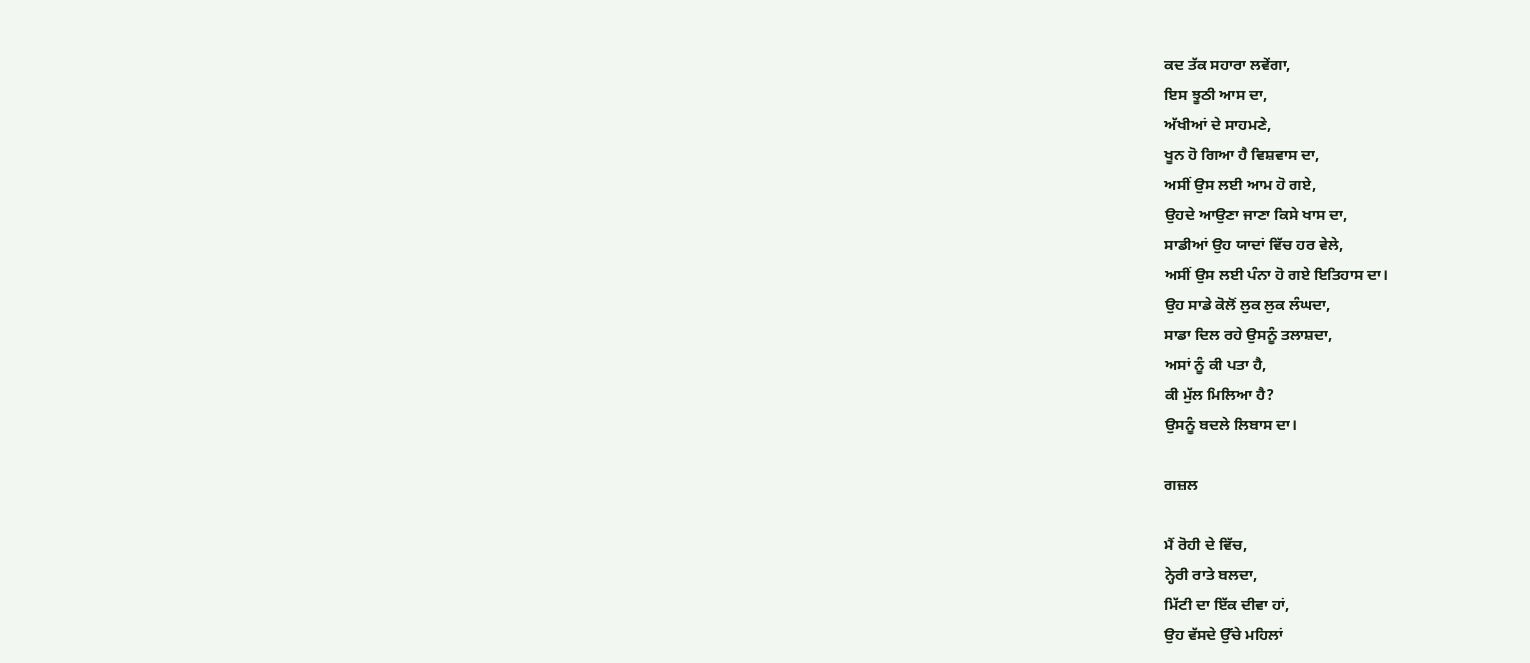ਕਦ ਤੱਕ ਸਹਾਰਾ ਲਵੇਂਗਾ,
ਇਸ ਝੂਠੀ ਆਸ ਦਾ,
ਅੱਖੀਆਂ ਦੇ ਸਾਹਮਣੇ,
ਖੂਨ ਹੋ ਗਿਆ ਹੈ ਵਿਸ਼ਵਾਸ ਦਾ,
ਅਸੀਂ ਉਸ ਲਈ ਆਮ ਹੋ ਗਏ,
ਉਹਦੇ ਆਉਣਾ ਜਾਣਾ ਕਿਸੇ ਖਾਸ ਦਾ,
ਸਾਡੀਆਂ ਉਹ ਯਾਦਾਂ ਵਿੱਚ ਹਰ ਵੇਲੇ,
ਅਸੀਂ ਉਸ ਲਈ ਪੰਨਾ ਹੋ ਗਏ ਇਤਿਹਾਸ ਦਾ।
ਉਹ ਸਾਡੇ ਕੋਲੋਂ ਲੁਕ ਲੁਕ ਲੰਘਦਾ,
ਸਾਡਾ ਦਿਲ ਰਹੇ ਉਸਨੂੰ ਤਲਾਸ਼ਦਾ,
ਅਸਾਂ ਨੂੰ ਕੀ ਪਤਾ ਹੈ,
ਕੀ ਮੁੱਲ ਮਿਲਿਆ ਹੈ?
ਉਸਨੂੰ ਬਦਲੇ ਲਿਬਾਸ ਦਾ।

ਗਜ਼ਲ

ਮੈਂ ਰੋਹੀ ਦੇ ਵਿੱਚ,
ਨ੍ਹੇਰੀ ਰਾਤੇ ਬਲਦਾ,
ਮਿੱਟੀ ਦਾ ਇੱਕ ਦੀਵਾ ਹਾਂ,
ਉਹ ਵੱਸਦੇ ਉੱਚੇ ਮਹਿਲਾਂ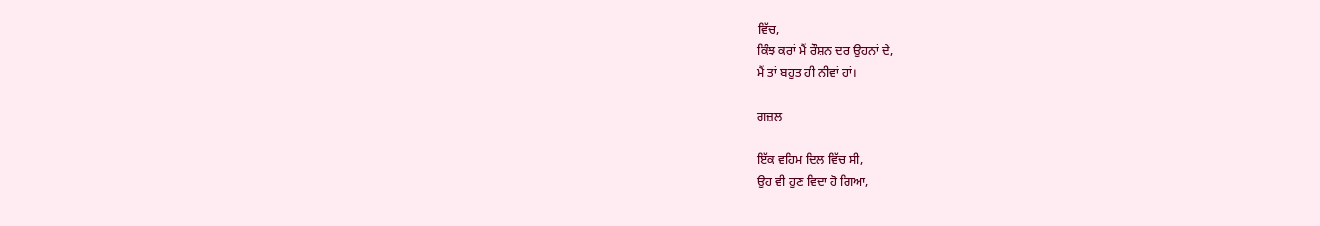ਵਿੱਚ,
ਕਿੰਝ ਕਰਾਂ ਮੈਂ ਰੌਸ਼ਨ ਦਰ ਉਹਨਾਂ ਦੇ,
ਮੈਂ ਤਾਂ ਬਹੁਤ ਹੀ ਨੀਵਾਂ ਹਾਂ।

ਗਜ਼ਲ

ਇੱਕ ਵਹਿਮ ਦਿਲ ਵਿੱਚ ਸੀ,
ਉਹ ਵੀ ਹੁਣ ਵਿਦਾ ਹੋ ਗਿਆ,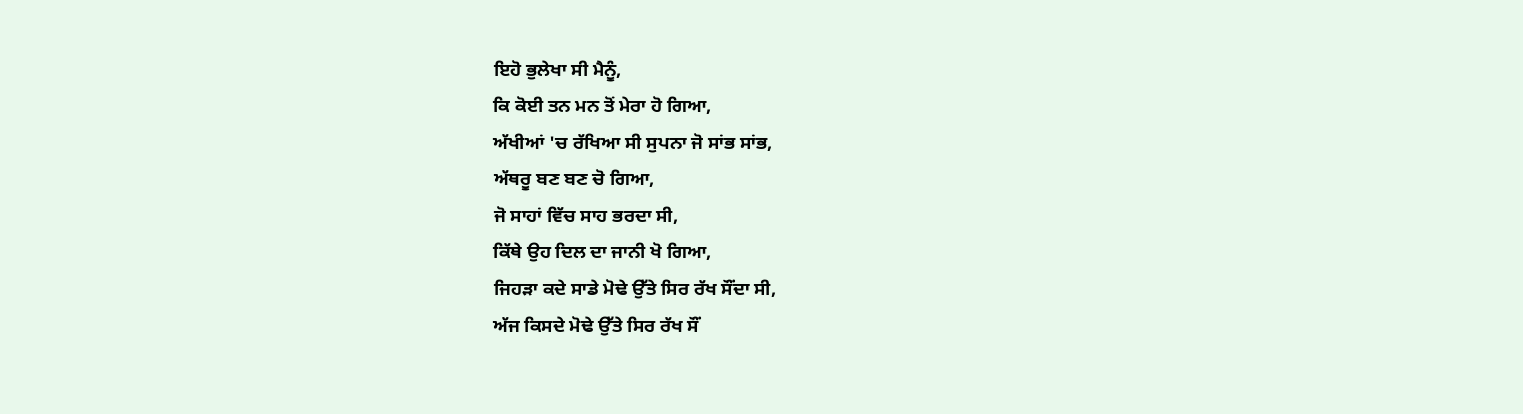ਇਹੋ ਭੁਲੇਖਾ ਸੀ ਮੈਨੂੰ,
ਕਿ ਕੋਈ ਤਨ ਮਨ ਤੋਂ ਮੇਰਾ ਹੋ ਗਿਆ,
ਅੱਖੀਆਂ 'ਚ ਰੱਖਿਆ ਸੀ ਸੁਪਨਾ ਜੋ ਸਾਂਭ ਸਾਂਭ,
ਅੱਥਰੂ ਬਣ ਬਣ ਚੋ ਗਿਆ,
ਜੋ ਸਾਹਾਂ ਵਿੱਚ ਸਾਹ ਭਰਦਾ ਸੀ,
ਕਿੱਥੇ ਉਹ ਦਿਲ ਦਾ ਜਾਨੀ ਖੋ ਗਿਆ,
ਜਿਹੜਾ ਕਦੇ ਸਾਡੇ ਮੋਢੇ ਉੱਤੇ ਸਿਰ ਰੱਖ ਸੌਂਦਾ ਸੀ,
ਅੱਜ ਕਿਸਦੇ ਮੋਢੇ ਉੱਤੇ ਸਿਰ ਰੱਖ ਸੌਂ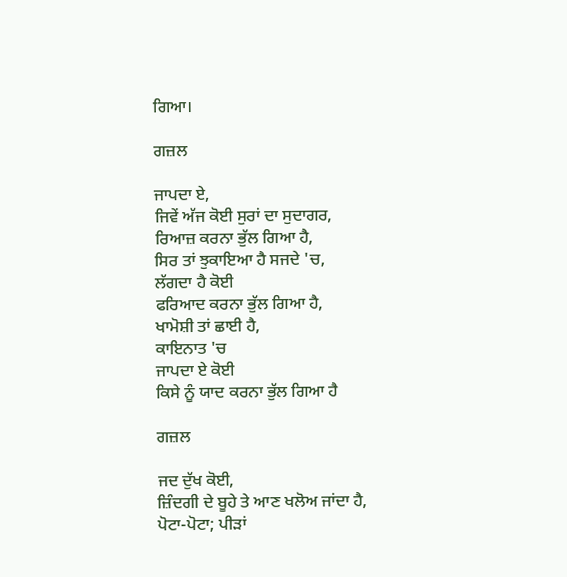ਗਿਆ।

ਗਜ਼ਲ

ਜਾਪਦਾ ਏ,
ਜਿਵੇਂ ਅੱਜ ਕੋਈ ਸੁਰਾਂ ਦਾ ਸੁਦਾਗਰ,
ਰਿਆਜ਼ ਕਰਨਾ ਭੁੱਲ ਗਿਆ ਹੈ,
ਸਿਰ ਤਾਂ ਝੁਕਾਇਆ ਹੈ ਸਜਦੇ 'ਚ,
ਲੱਗਦਾ ਹੈ ਕੋਈ
ਫਰਿਆਦ ਕਰਨਾ ਭੁੱਲ ਗਿਆ ਹੈ,
ਖਾਮੋਸ਼ੀ ਤਾਂ ਛਾਈ ਹੈ,
ਕਾਇਨਾਤ 'ਚ
ਜਾਪਦਾ ਏ ਕੋਈ
ਕਿਸੇ ਨੂੰ ਯਾਦ ਕਰਨਾ ਭੁੱਲ ਗਿਆ ਹੈ

ਗਜ਼ਲ

ਜਦ ਦੁੱਖ ਕੋਈ,
ਜ਼ਿੰਦਗੀ ਦੇ ਬੂਹੇ ਤੇ ਆਣ ਖਲੋਅ ਜਾਂਦਾ ਹੈ,
ਪੋਟਾ-ਪੋਟਾ; ਪੀੜਾਂ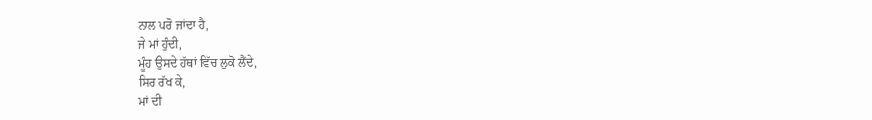ਨਾਲ ਪਰੋ ਜਾਂਦਾ ਹੈ,
ਜੇ ਮਾਂ ਹੁੰਦੀ,
ਮੂੰਹ ਉਸਦੇ ਹੱਥਾਂ ਵਿੱਚ ਲੁਕੋ ਲੈਂਦੇ,
ਸਿਰ ਰੱਖ ਕੇ,
ਮਾਂ ਦੀ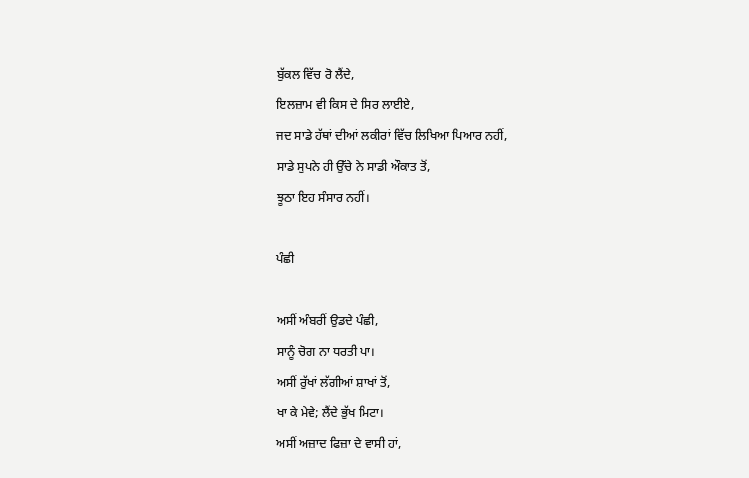ਬੁੱਕਲ ਵਿੱਚ ਰੋ ਲੈਂਦੇ,
ਇਲਜ਼ਾਮ ਵੀ ਕਿਸ ਦੇ ਸਿਰ ਲਾਈਏ,
ਜਦ ਸਾਡੇ ਹੱਥਾਂ ਦੀਆਂ ਲਕੀਰਾਂ ਵਿੱਚ ਲਿਖਿਆ ਪਿਆਰ ਨਹੀਂ,
ਸਾਡੇ ਸੁਪਨੇ ਹੀ ਉੱਚੇ ਨੇ ਸਾਡੀ ਔਕਾਤ ਤੋਂ,
ਝੂਠਾ ਇਹ ਸੰਸਾਰ ਨਹੀਂ।

ਪੰਛੀ

ਅਸੀਂ ਅੰਬਰੀਂ ਉਡਦੇ ਪੰਛੀ,
ਸਾਨੂੰ ਚੋਗ ਨਾ ਧਰਤੀ ਪਾ।
ਅਸੀਂ ਰੁੱਖਾਂ ਲੱਗੀਆਂ ਸ਼ਾਖਾਂ ਤੋਂ,
ਖਾ ਕੇ ਮੇਵੇ; ਲੈਂਦੇ ਭੁੱਖ ਮਿਟਾ।
ਅਸੀਂ ਅਜ਼ਾਦ ਫਿਜ਼ਾ ਦੇ ਵਾਸੀ ਹਾਂ,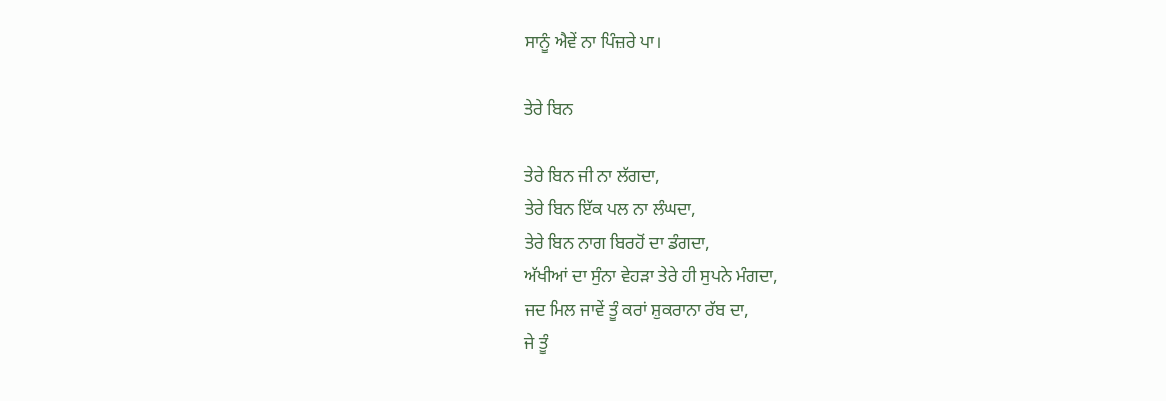ਸਾਨੂੰ ਐਵੇਂ ਨਾ ਪਿੰਜ਼ਰੇ ਪਾ।

ਤੇਰੇ ਬਿਨ

ਤੇਰੇ ਬਿਨ ਜੀ ਨਾ ਲੱਗਦਾ,
ਤੇਰੇ ਬਿਨ ਇੱਕ ਪਲ ਨਾ ਲੰਘਦਾ,
ਤੇਰੇ ਬਿਨ ਨਾਗ ਬਿਰਹੋਂ ਦਾ ਡੰਗਦਾ,
ਅੱਖੀਆਂ ਦਾ ਸੁੰਨਾ ਵੇਹੜਾ ਤੇਰੇ ਹੀ ਸੁਪਨੇ ਮੰਗਦਾ,
ਜਦ ਮਿਲ ਜਾਵੇਂ ਤੂੰ ਕਰਾਂ ਸ਼ੁਕਰਾਨਾ ਰੱਬ ਦਾ,
ਜੇ ਤੂੰ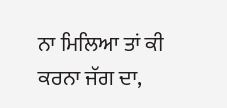ਨਾ ਮਿਲਿਆ ਤਾਂ ਕੀ ਕਰਨਾ ਜੱਗ ਦਾ,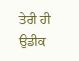ਤੇਰੀ ਹੀ ਉਡੀਕ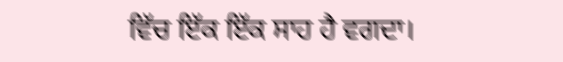ਵਿੱਚ ਇੱਕ ਇੱਕ ਸਾਹ ਹੈ ਵਗਦਾ।